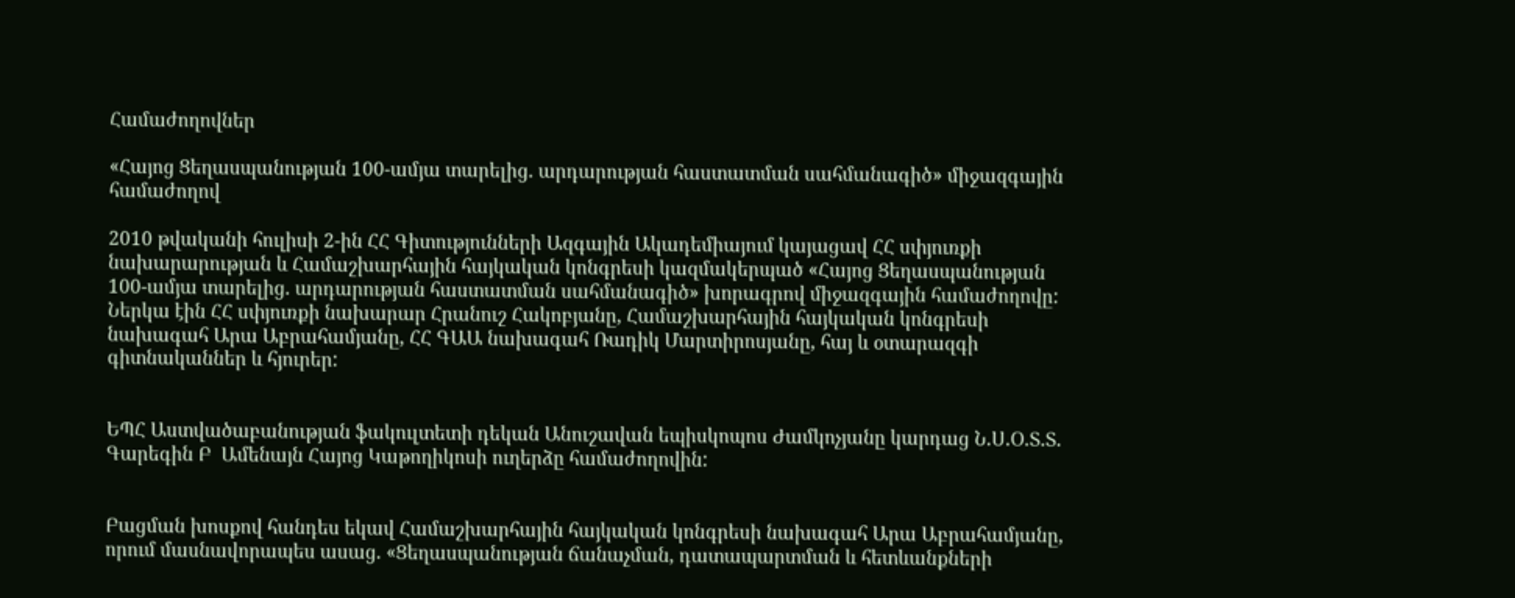Համաժողովներ

«Հայոց Ցեղասպանության 100-ամյա տարելից. արդարության հաստատման սահմանագիծ» միջազգային համաժողով

2010 թվականի հուլիսի 2-ին ՀՀ Գիտությունների Ազգային Ակադեմիայում կայացավ ՀՀ սփյուռքի նախարարության և Համաշխարհային հայկական կոնգրեսի կազմակերպած «Հայոց Ցեղասպանության 100-ամյա տարելից. արդարության հաստատման սահմանագիծ» խորագրով միջազգային համաժողովը: Ներկա էին ՀՀ սփյուռքի նախարար Հրանուշ Հակոբյանը, Համաշխարհային հայկական կոնգրեսի նախագահ Արա Աբրահամյանը, ՀՀ ԳԱԱ նախագահ Ռադիկ Մարտիրոսյանը, հայ և օտարազգի գիտնականներ և հյուրեր:


ԵՊՀ Աստվածաբանության ֆակուլտետի դեկան Անուշավան եպիսկոպոս Ժամկոչյանը կարդաց Ն.Ս.Օ.Տ.Տ. Գարեգին Բ  Ամենայն Հայոց Կաթողիկոսի ուղերձը համաժողովին:


Բացման խոսքով հանդես եկավ Համաշխարհային հայկական կոնգրեսի նախագահ Արա Աբրահամյանը, որում մասնավորապես ասաց. «Ցեղասպանության ճանաչման, դատապարտման և հետևանքների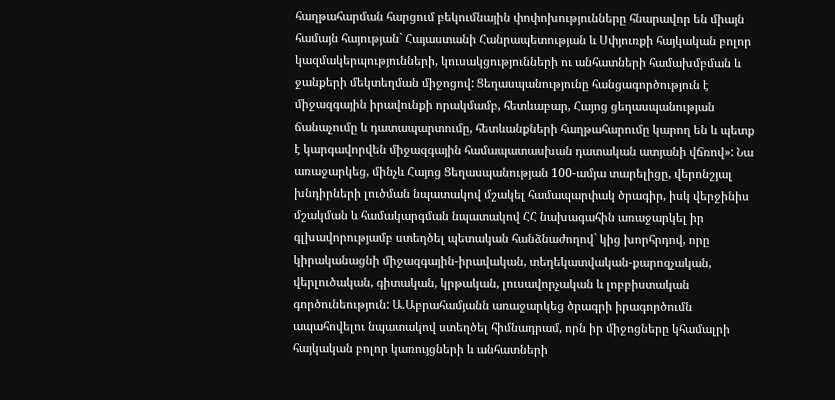հաղթահարման հարցում բեկումնային փոփոխությունները հնարավոր են միայն համայն հայության` Հայաստանի Հանրապետության և Սփյուռքի հայկական բոլոր կազմակերպությունների, կուսակցությունների ու անհատների համախմբման և ջանքերի մեկտեղման միջոցով: Ցեղասպանությունը հանցագործություն է միջազգային իրավունքի որակմամբ, հետևաբար, Հայոց ցեղասպանության ճանաչումը և դատապարտումը, հետևանքների հաղթահարումը կարող են և պետք է կարգավորվեն միջազգային համապատասխան դատական ատյանի վճռով»: Նա առաջարկեց, մինչև Հայոց Ցեղասպանության 100-ամյա տարելիցը, վերոնշյալ խնդիրների լուծման նպատակով մշակել համապարփակ ծրագիր, իսկ վերջինիս մշակման և համակարգման նպատակով ՀՀ նախագահին առաջարկել իր գլխավորությամբ ստեղծել պետական հանձնաժողով` կից խորհրդով, որը կիրականացնի միջազգային-իրավական, տեղեկատվական-քարոզչական, վերլուծական, գիտական, կրթական, լուսավորչական և լոբբիստական գործունեություն: Ա.Աբրահամյանն առաջարկեց ծրագրի իրագործումն ապահովելու նպատակով ստեղծել հիմնադրամ, որն իր միջոցները կհամալրի հայկական բոլոր կառույցների և անհատների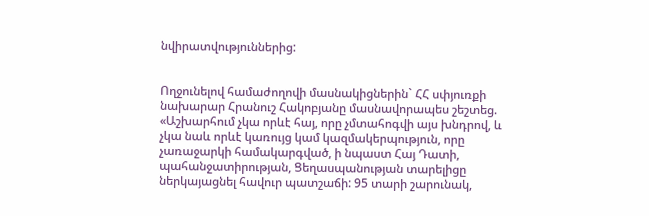նվիրատվություններից:


Ողջունելով համաժողովի մասնակիցներին` ՀՀ սփյուռքի նախարար Հրանուշ Հակոբյանը մասնավորապես շեշտեց. «Աշխարհում չկա որևէ հայ, որը չմտահոգվի այս խնդրով, և չկա նաև որևէ կառույց կամ կազմակերպություն, որը չառաջարկի համակարգված, ի նպաստ Հայ Դատի, պահանջատիրության, Ցեղասպանության տարելիցը ներկայացնել հավուր պատշաճի: 95 տարի շարունակ,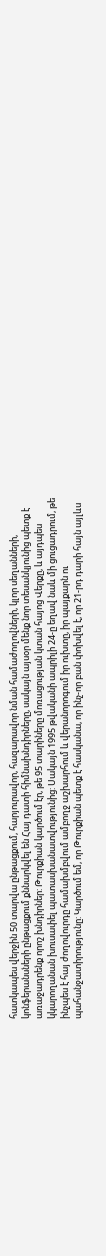հատկապես վերջին 50 տարվա ընթացքում, հարյուրավոր, հազարավոր նման համաժողովների, կլոր սեղանների, կոնֆերանսների ընթացքում քննարկվել են Հայ դատի հիմնախնդիրները, սակայն այսօր մենք նոր տեսանկյունից պետք է առաջադրենք որոշ խնդիրներ: Թուրքիան կարծում էր, թե 95 տարիները մոռացության կտան հայոց Վերքը, և այդպես կկարողանան խուսափել պատասխանատվությունից: Սակայն 1995 թվականի ապրիլի 24-ը եղավ նաև մի ցուցադրում, թե ինչպես է հայ ժողովուրդը համախմբվում ամբողջ աշխարհում և վերանորոգում իր ուխտը, իր պայքարն ու պահանջատիրությունը: Կարծում եմ, որ Թուրքիան պետք է հասկանա, որ ինչ-որ բան փոխվել է, որ 21-րդ դարի հայն այլևս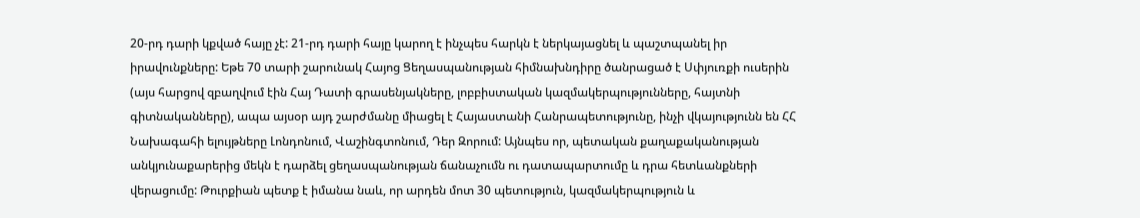20-րդ դարի կքված հայը չէ: 21-րդ դարի հայը կարող է ինչպես հարկն է ներկայացնել և պաշտպանել իր իրավունքները: Եթե 70 տարի շարունակ Հայոց Ցեղասպանության հիմնախնդիրը ծանրացած է Սփյուռքի ուսերին (այս հարցով զբաղվում էին Հայ Դատի գրասենյակները, լոբբիստական կազմակերպությունները, հայտնի գիտնականները), ապա այսօր այդ շարժմանը միացել է Հայաստանի Հանրապետությունը, ինչի վկայությունն են ՀՀ Նախագահի ելույթները Լոնդոնում, Վաշինգտոնում, Դեր Զորում: Այնպես որ, պետական քաղաքականության անկյունաքարերից մեկն է դարձել ցեղասպանության ճանաչումն ու դատապարտումը և դրա հետևանքների վերացումը: Թուրքիան պետք է իմանա նաև, որ արդեն մոտ 30 պետություն, կազմակերպություն և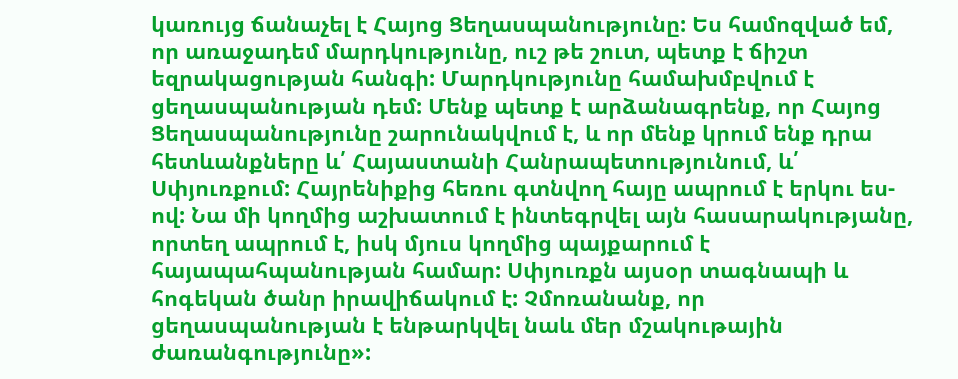կառույց ճանաչել է Հայոց Ցեղասպանությունը: Ես համոզված եմ, որ առաջադեմ մարդկությունը, ուշ թե շուտ, պետք է ճիշտ եզրակացության հանգի: Մարդկությունը համախմբվում է ցեղասպանության դեմ: Մենք պետք է արձանագրենք, որ Հայոց Ցեղասպանությունը շարունակվում է, և որ մենք կրում ենք դրա հետևանքները և՛ Հայաստանի Հանրապետությունում, և՛ Սփյուռքում: Հայրենիքից հեռու գտնվող հայը ապրում է երկու ես-ով: Նա մի կողմից աշխատում է ինտեգրվել այն հասարակությանը, որտեղ ապրում է, իսկ մյուս կողմից պայքարում է հայապահպանության համար: Սփյուռքն այսօր տագնապի և հոգեկան ծանր իրավիճակում է: Չմոռանանք, որ ցեղասպանության է ենթարկվել նաև մեր մշակութային ժառանգությունը»: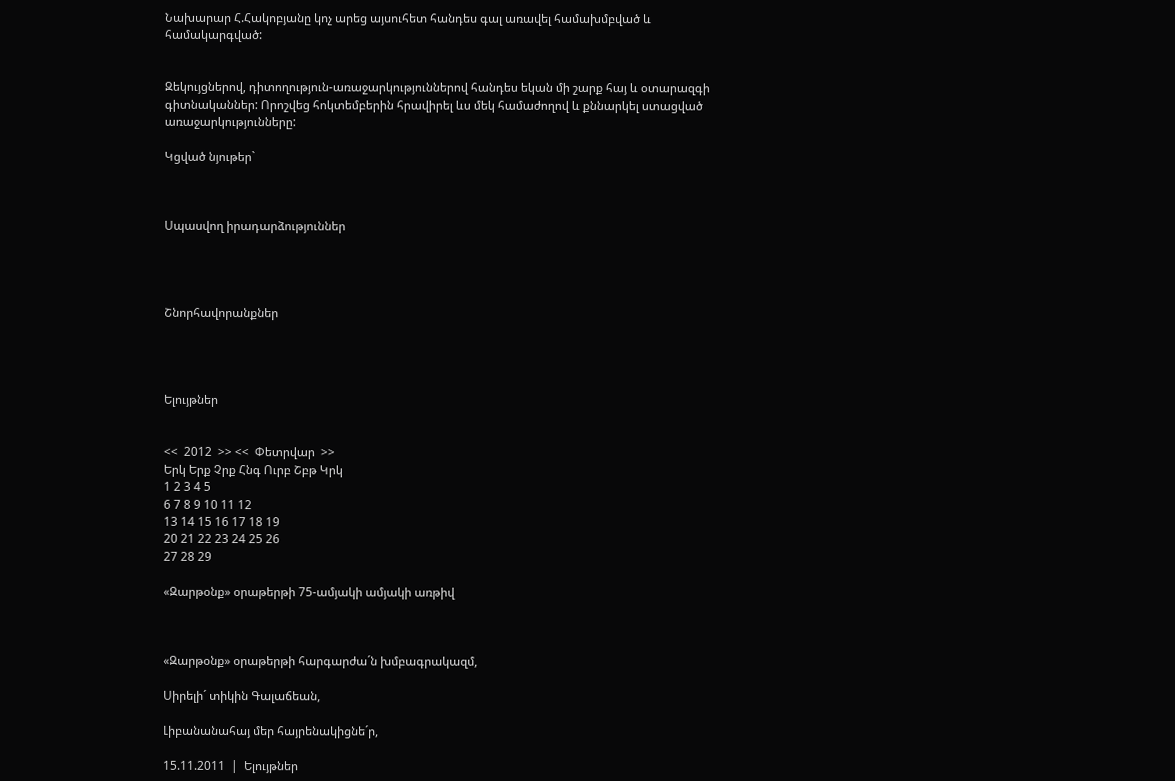Նախարար Հ.Հակոբյանը կոչ արեց այսուհետ հանդես գալ առավել համախմբված և համակարգված:


Զեկույցներով, դիտողություն-առաջարկություններով հանդես եկան մի շարք հայ և օտարազգի գիտնականներ: Որոշվեց հոկտեմբերին հրավիրել ևս մեկ համաժողով և քննարկել ստացված առաջարկությունները:

Կցված նյութեր`



Սպասվող իրադարձություններ




Շնորհավորանքներ




Ելույթներ


<<  2012  >> <<  Փետրվար  >>
Երկ Երք Չրք Հնգ Ուրբ Շբթ Կրկ
1 2 3 4 5
6 7 8 9 10 11 12
13 14 15 16 17 18 19
20 21 22 23 24 25 26
27 28 29

«Զարթօնք» օրաթերթի 75-ամյակի ամյակի առթիվ



«Զարթօնք» օրաթերթի հարգարժա´ն խմբագրակազմ,

Սիրելի´ տիկին Գալաճեան,

Լիբանանահայ մեր հայրենակիցնե´ր,

15.11.2011  |  Ելույթներ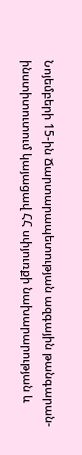Նոյեմբերի 15-ին Ճարտարապետության ազգային թանգարան-ինստիտուտում կայացավ ՀՀ սփյուռքի նախարարության և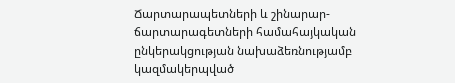Ճարտարապետների և շինարար-ճարտարագետների համահայկական ընկերակցության նախաձեռնությամբ կազմակերպված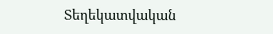Տեղեկատվական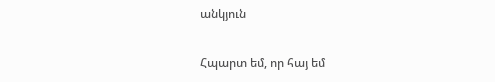անկյուն

Հպարտ եմ, որ հայ եմ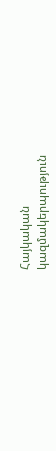Հայկական
կազմակերպություն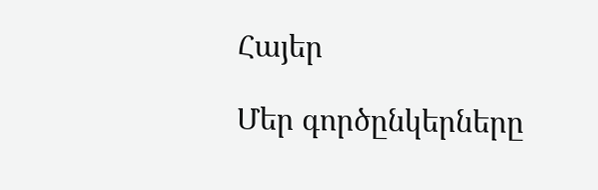Հայեր

Մեր գործընկերները